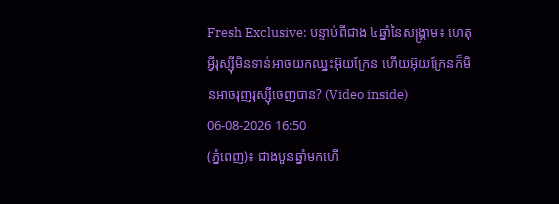Fresh Exclusive: បន្ទាប់ពីជាង ៤ឆ្នាំនៃសង្គ្រាម៖ ហេតុអ្វីរុស្ស៊ីមិនទាន់អាចយកឈ្នះអ៊ុយក្រែន ហើយអ៊ុយក្រែនក៏មិនអាចរុញរុស្ស៊ីចេញបាន? (Video inside)
06-08-2026 16:50
(ភ្នំពេញ)៖ ជាងបួនឆ្នាំមកហើ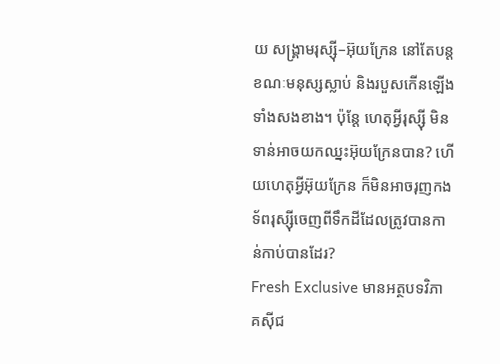យ សង្គ្រាមរុស្ស៊ី–អ៊ុយក្រែន នៅតែបន្ត ខណៈមនុស្សស្លាប់ និងរបួសកើនឡើងទាំងសងខាង។ ប៉ុន្តែ ហេតុអ្វីរុស្ស៊ី មិនទាន់អាចយកឈ្នះអ៊ុយក្រែនបាន? ហើយហេតុអ្វីអ៊ុយក្រែន ក៏មិនអាចរុញកងទ័ពរុស្ស៊ីចេញពីទឹកដីដែលត្រូវបានកាន់កាប់បានដែរ?
Fresh Exclusive មានអត្ថបទវិភាគស៊ីជ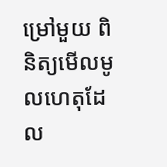ម្រៅមួយ ពិនិត្យមើលមូលហេតុដែល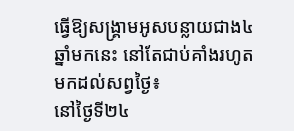ធ្វើឱ្យសង្គ្រាមអូសបន្លាយជាង៤ឆ្នាំមកនេះ នៅតែជាប់គាំងរហូតមកដល់សព្វថ្ងៃ៖
នៅថ្ងៃទី២៤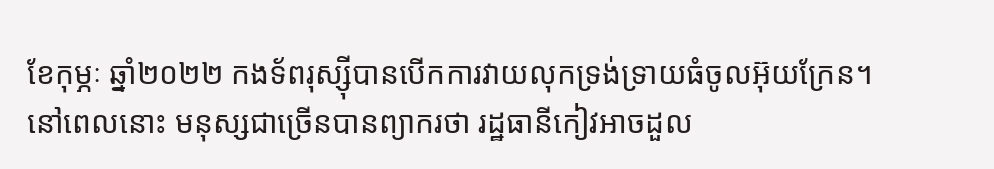ខែកុម្ភៈ ឆ្នាំ២០២២ កងទ័ពរុស្ស៊ីបានបើកការវាយលុកទ្រង់ទ្រាយធំចូលអ៊ុយក្រែន។ នៅពេលនោះ មនុស្សជាច្រើនបានព្យាករថា រដ្ឋធានីកៀវអាចដួល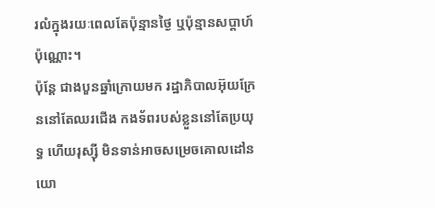រលំក្នុងរយៈពេលតែប៉ុន្មានថ្ងៃ ឬប៉ុន្មានសប្តាហ៍ប៉ុណ្ណោះ។
ប៉ុន្តែ ជាងបួនឆ្នាំក្រោយមក រដ្ឋាភិបាលអ៊ុយក្រែននៅតែឈរជើង កងទ័ពរបស់ខ្លួននៅតែប្រយុទ្ធ ហើយរុស្ស៊ី មិនទាន់អាចសម្រេចគោលដៅនយោ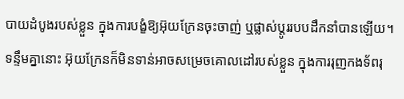បាយដំបូងរបស់ខ្លួន ក្នុងការបង្ខំឱ្យអ៊ុយក្រែនចុះចាញ់ ឬផ្លាស់ប្តូររបបដឹកនាំបានឡើយ។
ទន្ទឹមគ្នានោះ អ៊ុយក្រែនក៏មិនទាន់អាចសម្រេចគោលដៅរបស់ខ្លួន ក្នុងការរុញកងទ័ពរុ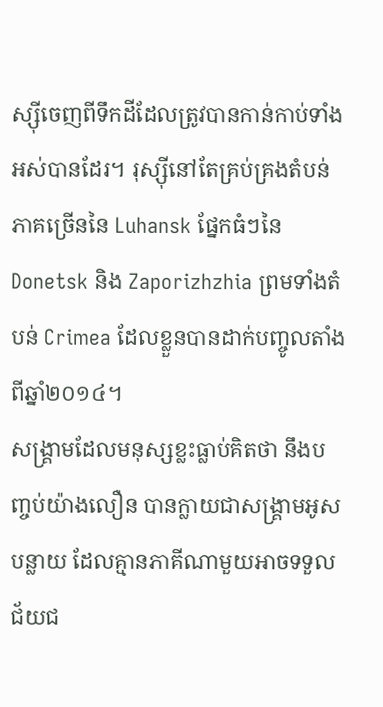ស្ស៊ីចេញពីទឹកដីដែលត្រូវបានកាន់កាប់ទាំងអស់បានដែរ។ រុស្ស៊ីនៅតែគ្រប់គ្រងតំបន់ភាគច្រើននៃ Luhansk ផ្នែកធំៗនៃ Donetsk និង Zaporizhzhia ព្រមទាំងតំបន់ Crimea ដែលខ្លួនបានដាក់បញ្ចូលតាំងពីឆ្នាំ២០១៤។
សង្គ្រាមដែលមនុស្សខ្លះធ្លាប់គិតថា នឹងបញ្ចប់យ៉ាងលឿន បានក្លាយជាសង្គ្រាមអូសបន្លាយ ដែលគ្មានភាគីណាមួយអាចទទួលជ័យជ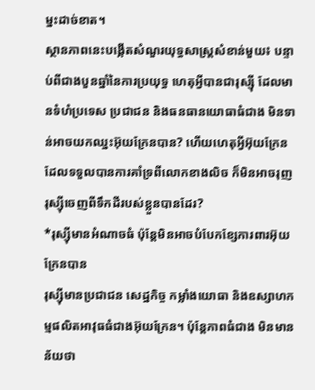ម្នះដាច់ខាត។
ស្ថានភាពនេះបង្កើតសំណួរយុទ្ធសាស្ត្រសំខាន់មួយ៖ បន្ទាប់ពីជាងបួនឆ្នាំនៃការប្រយុទ្ធ ហេតុអ្វីបានជារុស្ស៊ី ដែលមានទំហំប្រទេស ប្រជាជន និងធនធានយោធាធំជាង មិនទាន់អាចយកឈ្នះអ៊ុយក្រែនបាន? ហើយហេតុអ្វីអ៊ុយក្រែន ដែលទទួលបានការគាំទ្រពីលោកខាងលិច ក៏មិនអាចរុញរុស្ស៊ីចេញពីទឹកដីរបស់ខ្លួនបានដែរ?
*រុស្ស៊ីមានអំណាចធំ ប៉ុន្តែមិនអាចបំបែកខ្សែការពារអ៊ុយក្រែនបាន
រុស្ស៊ីមានប្រជាជន សេដ្ឋកិច្ច កម្លាំងយោធា និងឧស្សាហកម្មផលិតអាវុធធំជាងអ៊ុយក្រែន។ ប៉ុន្តែភាពធំជាង មិនមានន័យថា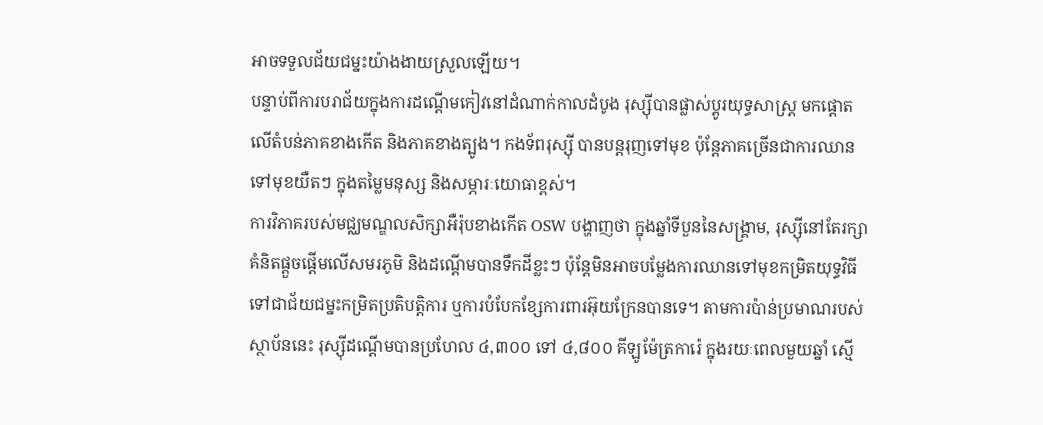អាចទទួលជ័យជម្នះយ៉ាងងាយស្រួលឡើយ។
បន្ទាប់ពីការបរាជ័យក្នុងការដណ្តើមកៀវនៅដំណាក់កាលដំបូង រុស្ស៊ីបានផ្លាស់ប្តូរយុទ្ធសាស្ត្រ មកផ្តោតលើតំបន់ភាគខាងកើត និងភាគខាងត្បូង។ កងទ័ពរុស្ស៊ី បានបន្តរុញទៅមុខ ប៉ុន្តែភាគច្រើនជាការឈានទៅមុខយឺតៗ ក្នុងតម្លៃមនុស្ស និងសម្ភារៈយោធាខ្ពស់។
ការវិភាគរបស់មជ្ឈមណ្ឌលសិក្សាអឺរ៉ុបខាងកើត OSW បង្ហាញថា ក្នុងឆ្នាំទីបួននៃសង្គ្រាម, រុស្ស៊ីនៅតែរក្សាគំនិតផ្តួចផ្តើមលើសមរភូមិ និងដណ្តើមបានទឹកដីខ្លះៗ ប៉ុន្តែមិនអាចបម្លែងការឈានទៅមុខកម្រិតយុទ្ធវិធីទៅជាជ័យជម្នះកម្រិតប្រតិបត្តិការ ឬការបំបែកខ្សែការពារអ៊ុយក្រែនបានទេ។ តាមការប៉ាន់ប្រមាណរបស់ស្ថាប័ននេះ រុស្ស៊ីដណ្តើមបានប្រហែល ៤,៣០០ ទៅ ៤,៨០០ គីឡូម៉ែត្រការ៉េ ក្នុងរយៈពេលមួយឆ្នាំ ស្មើ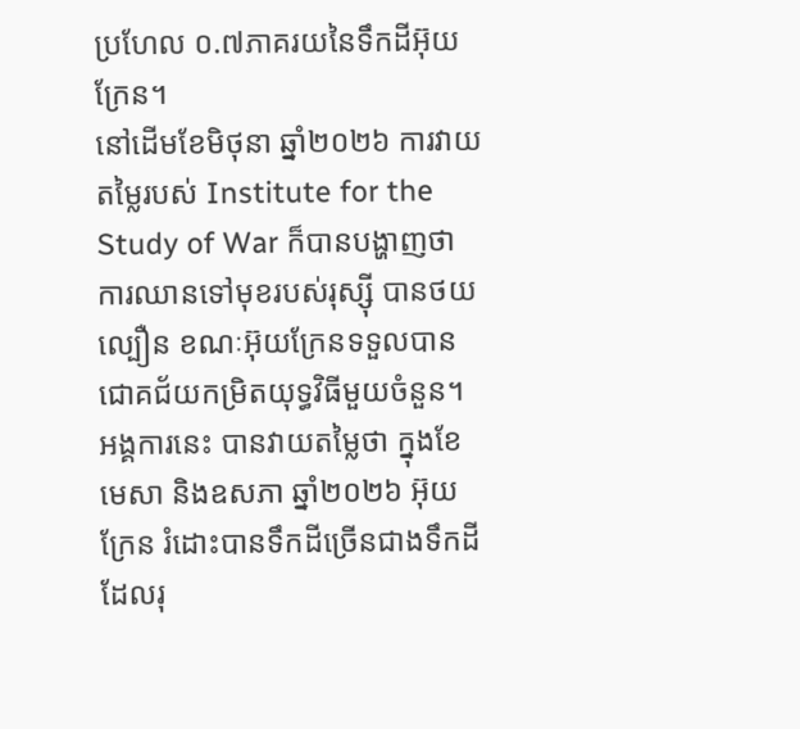ប្រហែល ០.៧ភាគរយនៃទឹកដីអ៊ុយក្រែន។
នៅដើមខែមិថុនា ឆ្នាំ២០២៦ ការវាយតម្លៃរបស់ Institute for the Study of War ក៏បានបង្ហាញថា ការឈានទៅមុខរបស់រុស្ស៊ី បានថយល្បឿន ខណៈអ៊ុយក្រែនទទួលបានជោគជ័យកម្រិតយុទ្ធវិធីមួយចំនួន។ អង្គការនេះ បានវាយតម្លៃថា ក្នុងខែមេសា និងឧសភា ឆ្នាំ២០២៦ អ៊ុយក្រែន រំដោះបានទឹកដីច្រើនជាងទឹកដីដែលរុ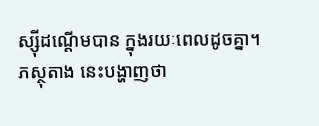ស្ស៊ីដណ្តើមបាន ក្នុងរយៈពេលដូចគ្នា។
ភស្ថុតាង នេះបង្ហាញថា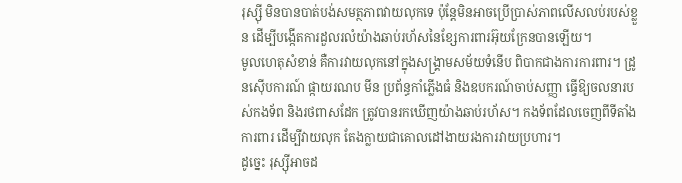រុស្ស៊ី មិនបានបាត់បង់សមត្ថភាពវាយលុកទេ ប៉ុន្តែមិនអាចប្រើប្រាស់ភាពលើសលប់របស់ខ្លួន ដើម្បីបង្កើតការដួលរលំយ៉ាងឆាប់រហ័សនៃខ្សែការពារអ៊ុយក្រែនបានឡើយ។
មូលហេតុសំខាន់ គឺការវាយលុកនៅក្នុងសង្គ្រាមសម័យទំនើប ពិបាកជាងការការពារ។ ដ្រូនស៊ើបការណ៍ ផ្កាយរណប មីន ប្រព័ន្ធកាំភ្លើងធំ និងឧបករណ៍ចាប់សញ្ញា ធ្វើឱ្យចលនារបស់កងទ័ព និងរថពាសដែក ត្រូវបានរកឃើញយ៉ាងឆាប់រហ័ស។ កងទ័ពដែលចេញពីទីតាំងការពារ ដើម្បីវាយលុក តែងក្លាយជាគោលដៅងាយរងការវាយប្រហារ។
ដូច្នេះ រុស្ស៊ីអាចដ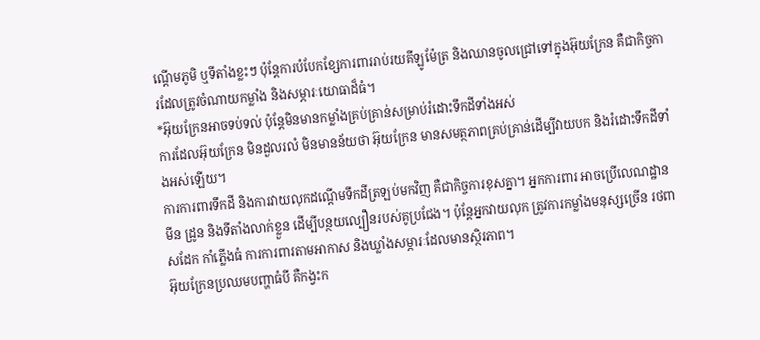ណ្តើមភូមិ ឬទីតាំងខ្លះៗ ប៉ុន្តែការបំបែកខ្សែការពាររាប់រយគីឡូម៉ែត្រ និងឈានចូលជ្រៅទៅក្នុងអ៊ុយក្រែន គឺជាកិច្ចការដែលត្រូវចំណាយកម្លាំង និងសម្ភារៈយោធាដ៏ធំ។
*អ៊ុយក្រែនអាចទប់ទល់ ប៉ុន្តែមិនមានកម្លាំងគ្រប់គ្រាន់សម្រាប់រំដោះទឹកដីទាំងអស់
ការដែលអ៊ុយក្រែន មិនដួលរលំ មិនមានន័យថា អ៊ុយក្រែន មានសមត្ថភាពគ្រប់គ្រាន់ដើម្បីវាយបក និងរំដោះទឹកដីទាំងអស់ឡើយ។
ការការពារទឹកដី និងការវាយលុកដណ្តើមទឹកដីត្រឡប់មកវិញ គឺជាកិច្ចការខុសគ្នា។ អ្នកការពារ អាចប្រើលេណដ្ឋាន មីន ដ្រូន និងទីតាំងលាក់ខ្លួន ដើម្បីបន្ថយល្បឿនរបស់គូប្រជែង។ ប៉ុន្តែអ្នកវាយលុក ត្រូវការកម្លាំងមនុស្សច្រើន រថពាសដែក កាំភ្លើងធំ ការការពារតាមអាកាស និងឃ្លាំងសម្ភារៈដែលមានស្ថិរភាព។
អ៊ុយក្រែនប្រឈមបញ្ហាធំបី គឺកង្វះក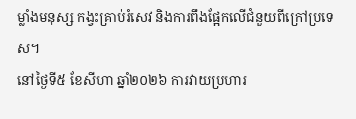ម្លាំងមនុស្ស កង្វះគ្រាប់រំសេវ និងការពឹងផ្អែកលើជំនួយពីក្រៅប្រទេស។
នៅថ្ងៃទី៥ ខែសីហា ឆ្នាំ២០២៦ ការវាយប្រហារ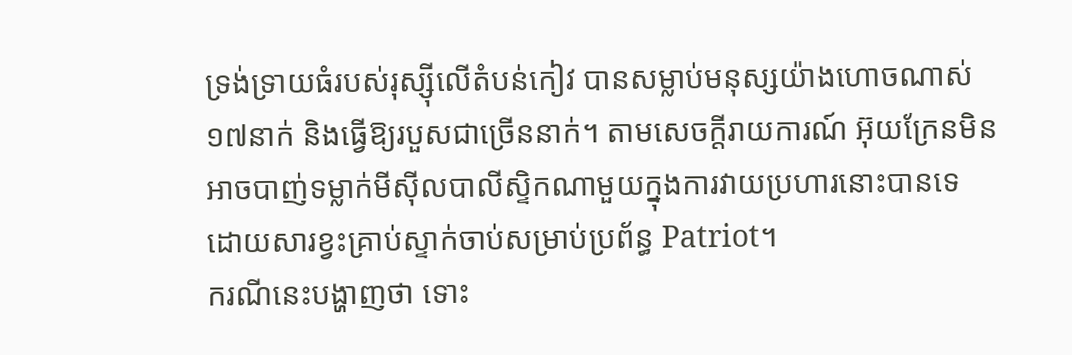ទ្រង់ទ្រាយធំរបស់រុស្ស៊ីលើតំបន់កៀវ បានសម្លាប់មនុស្សយ៉ាងហោចណាស់ ១៧នាក់ និងធ្វើឱ្យរបួសជាច្រើននាក់។ តាមសេចក្តីរាយការណ៍ អ៊ុយក្រែនមិនអាចបាញ់ទម្លាក់មីស៊ីលបាលីស្ទិកណាមួយក្នុងការវាយប្រហារនោះបានទេ ដោយសារខ្វះគ្រាប់ស្ទាក់ចាប់សម្រាប់ប្រព័ន្ធ Patriot។
ករណីនេះបង្ហាញថា ទោះ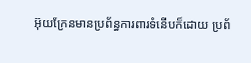អ៊ុយក្រែនមានប្រព័ន្ធការពារទំនើបក៏ដោយ ប្រព័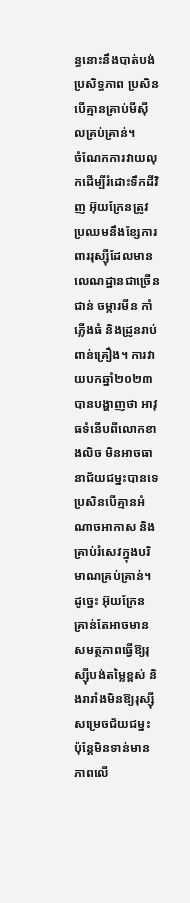ន្ធនោះនឹងបាត់បង់ប្រសិទ្ធភាព ប្រសិនបើគ្មានគ្រាប់មីស៊ីលគ្រប់គ្រាន់។
ចំណែកការវាយលុកដើម្បីរំដោះទឹកដីវិញ អ៊ុយក្រែនត្រូវប្រឈមនឹងខ្សែការពាររុស្ស៊ីដែលមានលេណដ្ឋានជាច្រើនជាន់ ចម្ការមីន កាំភ្លើងធំ និងដ្រូនរាប់ពាន់គ្រឿង។ ការវាយបកឆ្នាំ២០២៣ បានបង្ហាញថា អាវុធទំនើបពីលោកខាងលិច មិនអាចធានាជ័យជម្នះបានទេ ប្រសិនបើគ្មានអំណាចអាកាស និងគ្រាប់រំសេវក្នុងបរិមាណគ្រប់គ្រាន់។
ដូច្នេះ អ៊ុយក្រែនគ្រាន់តែអាចមានសមត្ថភាពធ្វើឱ្យរុស្ស៊ីបង់តម្លៃខ្ពស់ និងរារាំងមិនឱ្យរុស្ស៊ីសម្រេចជ័យជម្នះ ប៉ុន្តែមិនទាន់មានភាពលើ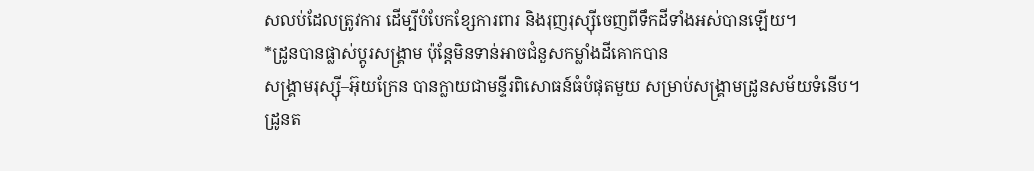សលប់ដែលត្រូវការ ដើម្បីបំបែកខ្សែការពារ និងរុញរុស្ស៊ីចេញពីទឹកដីទាំងអស់បានឡើយ។
*ដ្រូនបានផ្លាស់ប្តូរសង្គ្រាម ប៉ុន្តែមិនទាន់អាចជំនួសកម្លាំងដីគោកបាន
សង្គ្រាមរុស្ស៊ី–អ៊ុយក្រែន បានក្លាយជាមន្ទីរពិសោធន៍ធំបំផុតមួយ សម្រាប់សង្គ្រាមដ្រូនសម័យទំនើប។
ដ្រូនត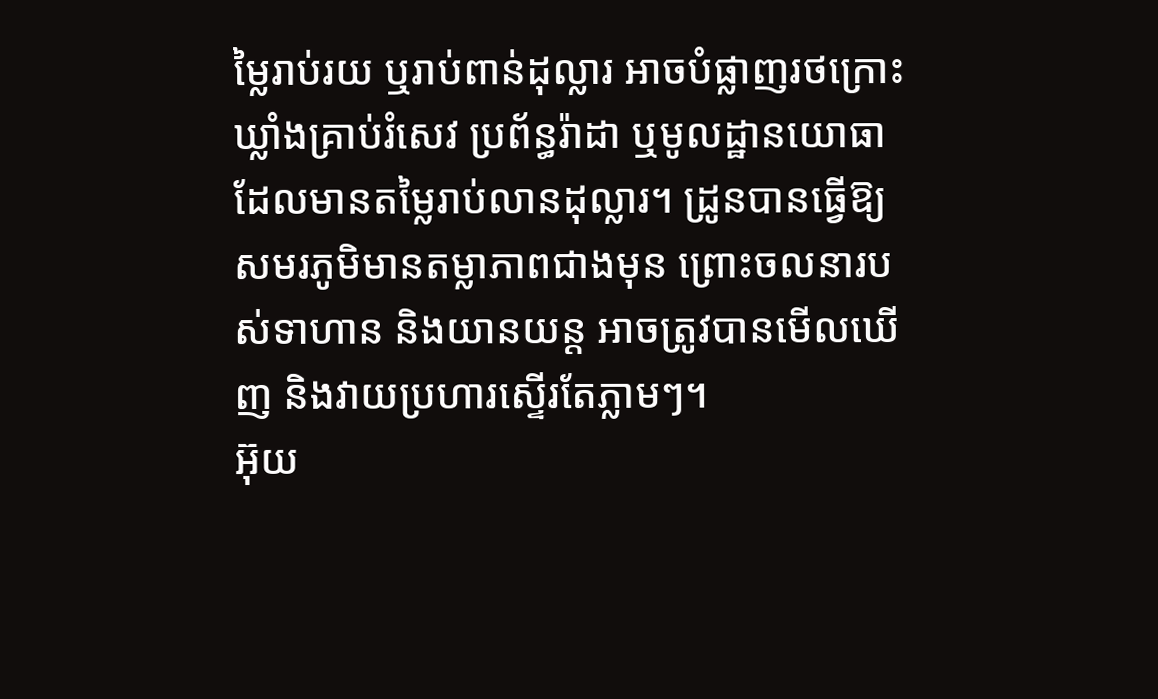ម្លៃរាប់រយ ឬរាប់ពាន់ដុល្លារ អាចបំផ្លាញរថក្រោះ ឃ្លាំងគ្រាប់រំសេវ ប្រព័ន្ធរ៉ាដា ឬមូលដ្ឋានយោធា ដែលមានតម្លៃរាប់លានដុល្លារ។ ដ្រូនបានធ្វើឱ្យសមរភូមិមានតម្លាភាពជាងមុន ព្រោះចលនារបស់ទាហាន និងយានយន្ត អាចត្រូវបានមើលឃើញ និងវាយប្រហារស្ទើរតែភ្លាមៗ។
អ៊ុយ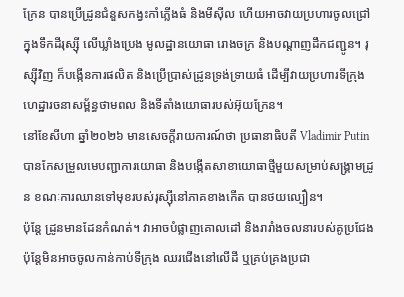ក្រែន បានប្រើដ្រូនជំនួសកង្វះកាំភ្លើងធំ និងមីស៊ីល ហើយអាចវាយប្រហារចូលជ្រៅក្នុងទឹកដីរុស្ស៊ី លើឃ្លាំងប្រេង មូលដ្ឋានយោធា រោងចក្រ និងបណ្តាញដឹកជញ្ជូន។ រុស្ស៊ីវិញ ក៏បង្កើនការផលិត និងប្រើប្រាស់ដ្រូនទ្រង់ទ្រាយធំ ដើម្បីវាយប្រហារទីក្រុង ហេដ្ឋារចនាសម្ព័ន្ធថាមពល និងទីតាំងយោធារបស់អ៊ុយក្រែន។
នៅខែសីហា ឆ្នាំ២០២៦ មានសេចក្តីរាយការណ៍ថា ប្រធានាធិបតី Vladimir Putin បានកែសម្រួលមេបញ្ជាការយោធា និងបង្កើតសាខាយោធាថ្មីមួយសម្រាប់សង្គ្រាមដ្រូន ខណៈការឈានទៅមុខរបស់រុស្ស៊ីនៅភាគខាងកើត បានថយល្បឿន។
ប៉ុន្តែ ដ្រូនមានដែនកំណត់។ វាអាចបំផ្លាញគោលដៅ និងរារាំងចលនារបស់គូប្រជែង ប៉ុន្តែមិនអាចចូលកាន់កាប់ទីក្រុង ឈរជើងនៅលើដី ឬគ្រប់គ្រងប្រជា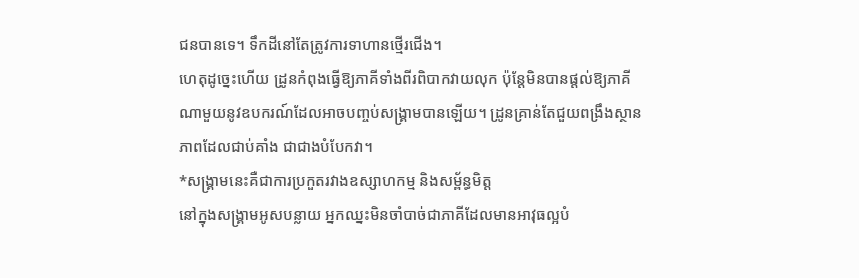ជនបានទេ។ ទឹកដីនៅតែត្រូវការទាហានថ្មើរជើង។
ហេតុដូច្នេះហើយ ដ្រូនកំពុងធ្វើឱ្យភាគីទាំងពីរពិបាកវាយលុក ប៉ុន្តែមិនបានផ្តល់ឱ្យភាគីណាមួយនូវឧបករណ៍ដែលអាចបញ្ចប់សង្គ្រាមបានឡើយ។ ដ្រូនគ្រាន់តែជួយពង្រឹងស្ថានភាពដែលជាប់គាំង ជាជាងបំបែកវា។
*សង្គ្រាមនេះគឺជាការប្រកួតរវាងឧស្សាហកម្ម និងសម្ព័ន្ធមិត្ត
នៅក្នុងសង្គ្រាមអូសបន្លាយ អ្នកឈ្នះមិនចាំបាច់ជាភាគីដែលមានអាវុធល្អបំ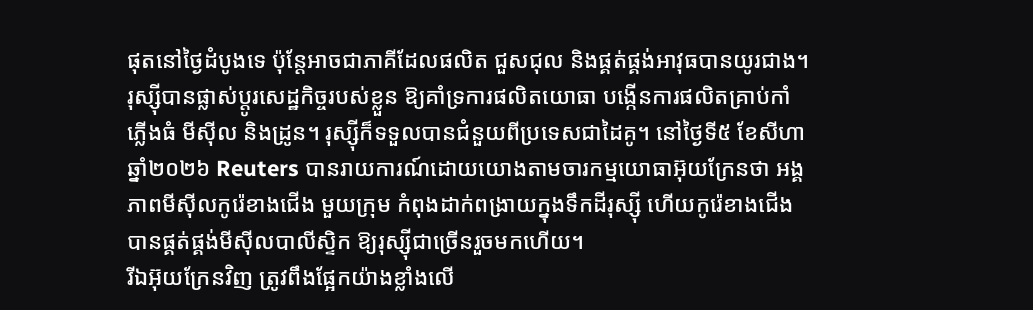ផុតនៅថ្ងៃដំបូងទេ ប៉ុន្តែអាចជាភាគីដែលផលិត ជួសជុល និងផ្គត់ផ្គង់អាវុធបានយូរជាង។
រុស្ស៊ីបានផ្លាស់ប្តូរសេដ្ឋកិច្ចរបស់ខ្លួន ឱ្យគាំទ្រការផលិតយោធា បង្កើនការផលិតគ្រាប់កាំភ្លើងធំ មីស៊ីល និងដ្រូន។ រុស្ស៊ីក៏ទទួលបានជំនួយពីប្រទេសជាដៃគូ។ នៅថ្ងៃទី៥ ខែសីហា ឆ្នាំ២០២៦ Reuters បានរាយការណ៍ដោយយោងតាមចារកម្មយោធាអ៊ុយក្រែនថា អង្គភាពមីស៊ីលកូរ៉េខាងជើង មួយក្រុម កំពុងដាក់ពង្រាយក្នុងទឹកដីរុស្ស៊ី ហើយកូរ៉េខាងជើងបានផ្គត់ផ្គង់មីស៊ីលបាលីស្ទិក ឱ្យរុស្ស៊ីជាច្រើនរួចមកហើយ។
រីឯអ៊ុយក្រែនវិញ ត្រូវពឹងផ្អែកយ៉ាងខ្លាំងលើ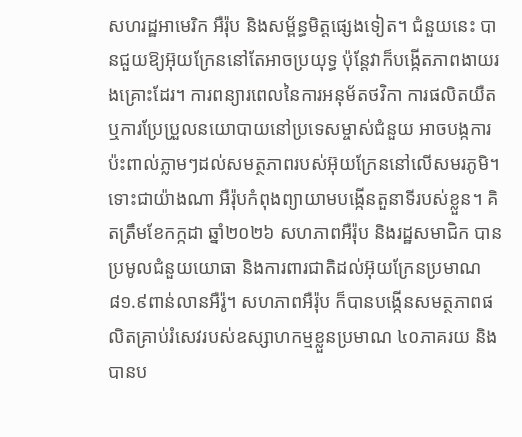សហរដ្ឋអាមេរិក អឺរ៉ុប និងសម្ព័ន្ធមិត្តផ្សេងទៀត។ ជំនួយនេះ បានជួយឱ្យអ៊ុយក្រែននៅតែអាចប្រយុទ្ធ ប៉ុន្តែវាក៏បង្កើតភាពងាយរងគ្រោះដែរ។ ការពន្យារពេលនៃការអនុម័តថវិកា ការផលិតយឺត ឬការប្រែប្រួលនយោបាយនៅប្រទេសម្ចាស់ជំនួយ អាចបង្កការប៉ះពាល់ភ្លាមៗដល់សមត្ថភាពរបស់អ៊ុយក្រែននៅលើសមរភូមិ។
ទោះជាយ៉ាងណា អឺរ៉ុបកំពុងព្យាយាមបង្កើនតួនាទីរបស់ខ្លួន។ គិតត្រឹមខែកក្កដា ឆ្នាំ២០២៦ សហភាពអឺរ៉ុប និងរដ្ឋសមាជិក បានប្រមូលជំនួយយោធា និងការពារជាតិដល់អ៊ុយក្រែនប្រមាណ ៨១.៩ពាន់លានអឺរ៉ូ។ សហភាពអឺរ៉ុប ក៏បានបង្កើនសមត្ថភាពផលិតគ្រាប់រំសេវរបស់ឧស្សាហកម្មខ្លួនប្រមាណ ៤០ភាគរយ និងបានប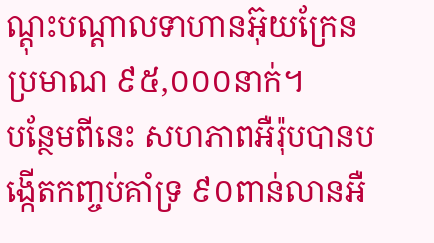ណ្តុះបណ្តាលទាហានអ៊ុយក្រែនប្រមាណ ៩៥,០០០នាក់។
បន្ថែមពីនេះ សហភាពអឺរ៉ុបបានបង្កើតកញ្ចប់គាំទ្រ ៩០ពាន់លានអឺ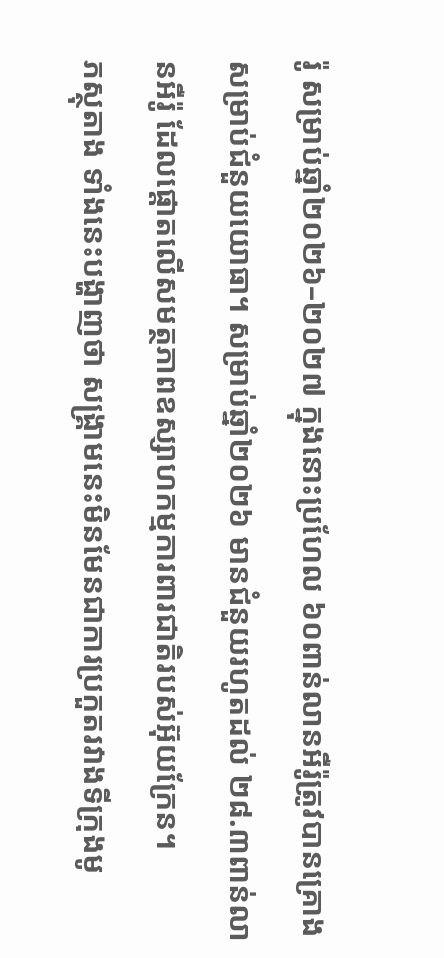រ៉ូ សម្រាប់ឆ្នាំ២០២៦–២០២៧ ក្នុងនោះប្រហែល ៦០ពាន់លានអឺរ៉ូត្រូវបានគ្រោងសម្រាប់ជំនួយយោធា។ សម្រាប់ឆ្នាំ២០២៦ មានជំនួយរហូតដល់ ២៨.៣ពាន់លានអឺរ៉ូ ដែលផ្តោតលើសមត្ថភាពឧស្សាហកម្មការពារជាតិរបស់អ៊ុយក្រែន។
ភស្ថុតាង ទាំងនេះបង្ហាញថា សង្គ្រាមនេះមិនមែនជាការប្រកួតរវាងទីក្រុងមូ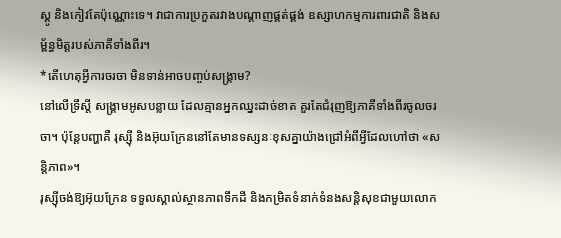ស្គូ និងកៀវតែប៉ុណ្ណោះទេ។ វាជាការប្រកួតរវាងបណ្តាញផ្គត់ផ្គង់ ឧស្សាហកម្មការពារជាតិ និងសម្ព័ន្ធមិត្តរបស់ភាគីទាំងពីរ។
*តើហេតុអ្វីការចរចា មិនទាន់អាចបញ្ចប់សង្គ្រាម?
នៅលើទ្រឹស្តី សង្គ្រាមអូសបន្លាយ ដែលគ្មានអ្នកឈ្នះដាច់ខាត គួរតែជំរុញឱ្យភាគីទាំងពីរចូលចរចា។ ប៉ុន្តែបញ្ហាគឺ រុស្ស៊ី និងអ៊ុយក្រែននៅតែមានទស្សនៈខុសគ្នាយ៉ាងជ្រៅអំពីអ្វីដែលហៅថា «សន្តិភាព»។
រុស្ស៊ីចង់ឱ្យអ៊ុយក្រែន ទទួលស្គាល់ស្ថានភាពទឹកដី និងកម្រិតទំនាក់ទំនងសន្តិសុខជាមួយលោក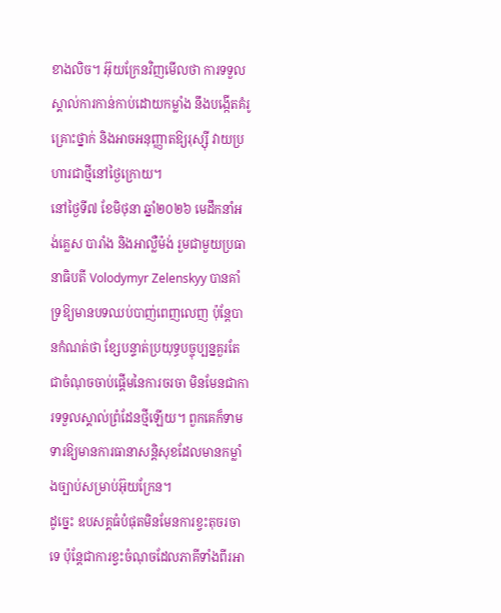ខាងលិច។ អ៊ុយក្រែនវិញមើលថា ការទទួលស្គាល់ការកាន់កាប់ដោយកម្លាំង នឹងបង្កើតគំរូគ្រោះថ្នាក់ និងអាចអនុញ្ញាតឱ្យរុស្ស៊ី វាយប្រហារជាថ្មីនៅថ្ងៃក្រោយ។
នៅថ្ងៃទី៧ ខែមិថុនា ឆ្នាំ២០២៦ មេដឹកនាំអង់គ្លេស បារាំង និងអាល្លឺម៉ង់ រួមជាមួយប្រធានាធិបតី Volodymyr Zelenskyy បានគាំទ្រឱ្យមានបទឈប់បាញ់ពេញលេញ ប៉ុន្តែបានកំណត់ថា ខ្សែបន្ទាត់ប្រយុទ្ធបច្ចុប្បន្នគួរតែជាចំណុចចាប់ផ្តើមនៃការចរចា មិនមែនជាការទទួលស្គាល់ព្រំដែនថ្មីឡើយ។ ពួកគេក៏ទាមទារឱ្យមានការធានាសន្តិសុខដែលមានកម្លាំងច្បាប់សម្រាប់អ៊ុយក្រែន។
ដូច្នេះ ឧបសគ្គធំបំផុតមិនមែនការខ្វះតុចរចាទេ ប៉ុន្តែជាការខ្វះចំណុចដែលភាគីទាំងពីរអា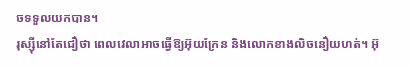ចទទួលយកបាន។
រុស្ស៊ីនៅតែជឿថា ពេលវេលាអាចធ្វើឱ្យអ៊ុយក្រែន និងលោកខាងលិចនឿយហត់។ អ៊ុ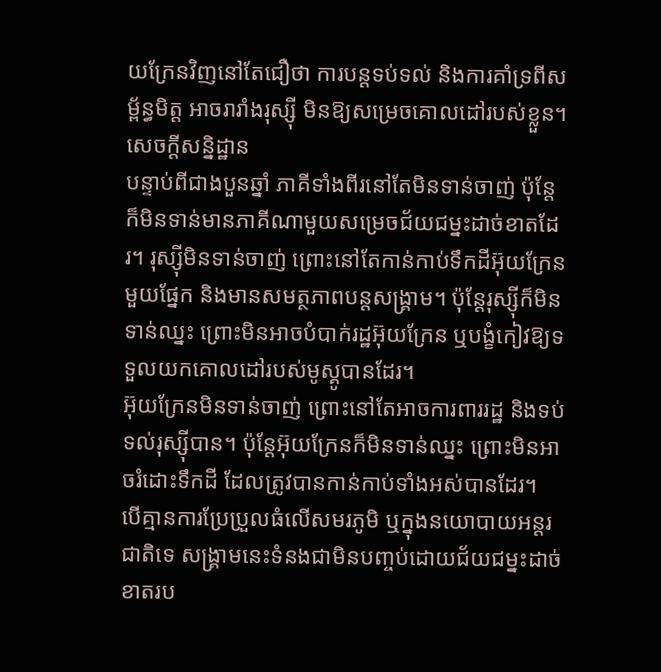យក្រែនវិញនៅតែជឿថា ការបន្តទប់ទល់ និងការគាំទ្រពីសម្ព័ន្ធមិត្ត អាចរារាំងរុស្ស៊ី មិនឱ្យសម្រេចគោលដៅរបស់ខ្លួន។
សេចក្តីសន្និដ្ឋាន
បន្ទាប់ពីជាងបួនឆ្នាំ ភាគីទាំងពីរនៅតែមិនទាន់ចាញ់ ប៉ុន្តែក៏មិនទាន់មានភាគីណាមួយសម្រេចជ័យជម្នះដាច់ខាតដែរ។ រុស្ស៊ីមិនទាន់ចាញ់ ព្រោះនៅតែកាន់កាប់ទឹកដីអ៊ុយក្រែនមួយផ្នែក និងមានសមត្ថភាពបន្តសង្គ្រាម។ ប៉ុន្តែរុស្ស៊ីក៏មិនទាន់ឈ្នះ ព្រោះមិនអាចបំបាក់រដ្ឋអ៊ុយក្រែន ឬបង្ខំកៀវឱ្យទទួលយកគោលដៅរបស់មូស្គូបានដែរ។
អ៊ុយក្រែនមិនទាន់ចាញ់ ព្រោះនៅតែអាចការពាររដ្ឋ និងទប់ទល់រុស្ស៊ីបាន។ ប៉ុន្តែអ៊ុយក្រែនក៏មិនទាន់ឈ្នះ ព្រោះមិនអាចរំដោះទឹកដី ដែលត្រូវបានកាន់កាប់ទាំងអស់បានដែរ។
បើគ្មានការប្រែប្រួលធំលើសមរភូមិ ឬក្នុងនយោបាយអន្តរជាតិទេ សង្គ្រាមនេះទំនងជាមិនបញ្ចប់ដោយជ័យជម្នះដាច់ខាតរប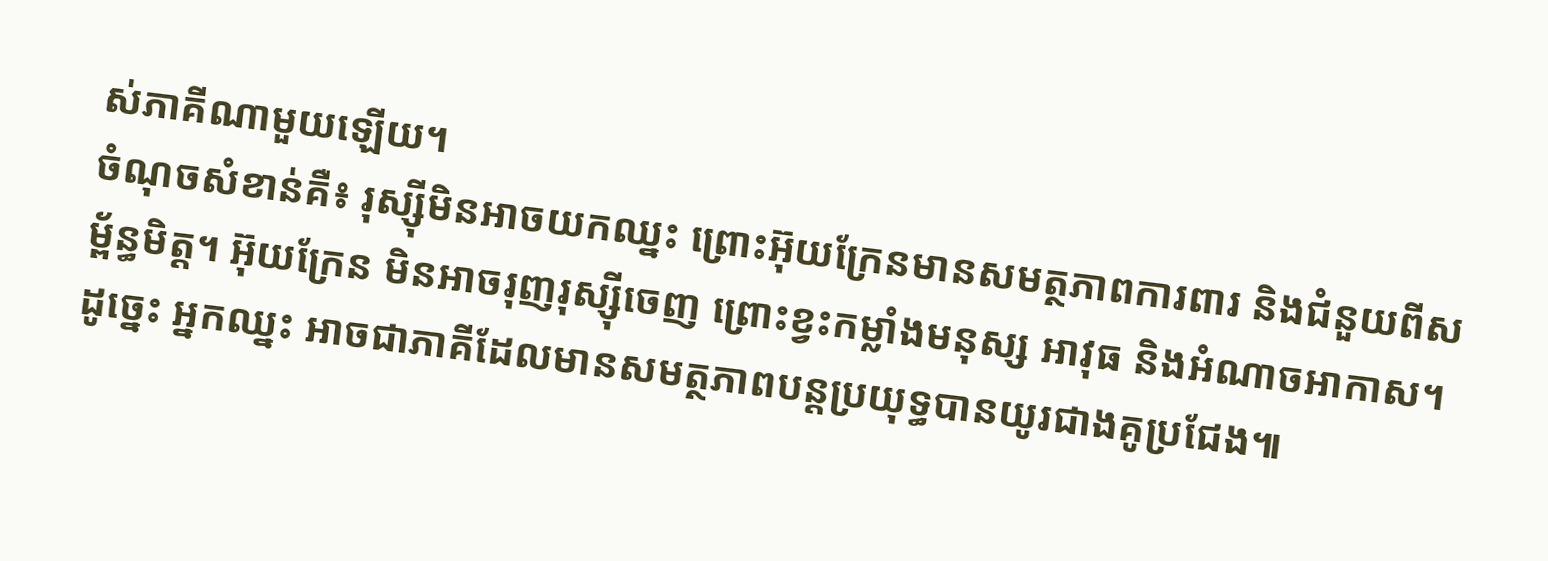ស់ភាគីណាមួយឡើយ។
ចំណុចសំខាន់គឺ៖ រុស្ស៊ីមិនអាចយកឈ្នះ ព្រោះអ៊ុយក្រែនមានសមត្ថភាពការពារ និងជំនួយពីសម្ព័ន្ធមិត្ត។ អ៊ុយក្រែន មិនអាចរុញរុស្ស៊ីចេញ ព្រោះខ្វះកម្លាំងមនុស្ស អាវុធ និងអំណាចអាកាស។ ដូច្នេះ អ្នកឈ្នះ អាចជាភាគីដែលមានសមត្ថភាពបន្តប្រយុទ្ធបានយូរជាងគូប្រជែង៕